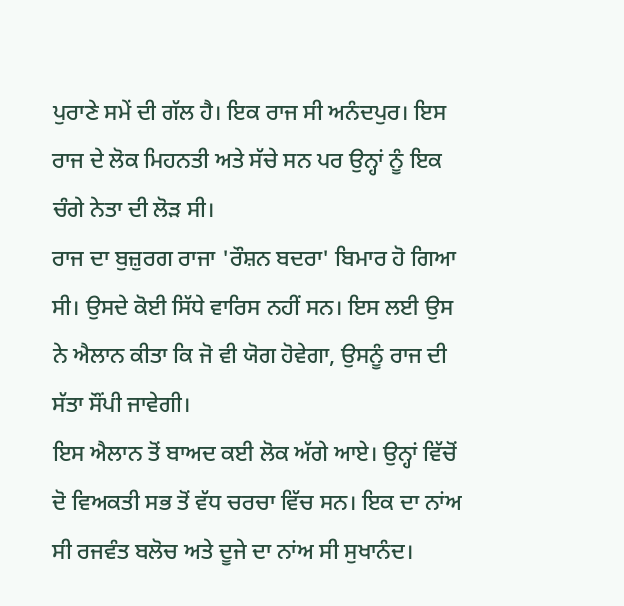ਪੁਰਾਣੇ ਸਮੇਂ ਦੀ ਗੱਲ ਹੈ। ਇਕ ਰਾਜ ਸੀ ਅਨੰਦਪੁਰ। ਇਸ ਰਾਜ ਦੇ ਲੋਕ ਮਿਹਨਤੀ ਅਤੇ ਸੱਚੇ ਸਨ ਪਰ ਉਨ੍ਹਾਂ ਨੂੰ ਇਕ ਚੰਗੇ ਨੇਤਾ ਦੀ ਲੋੜ ਸੀ।
ਰਾਜ ਦਾ ਬੁਜ਼ੁਰਗ ਰਾਜਾ 'ਰੌਸ਼ਨ ਬਦਰਾ' ਬਿਮਾਰ ਹੋ ਗਿਆ ਸੀ। ਉਸਦੇ ਕੋਈ ਸਿੱਧੇ ਵਾਰਿਸ ਨਹੀਂ ਸਨ। ਇਸ ਲਈ ਉਸ ਨੇ ਐਲਾਨ ਕੀਤਾ ਕਿ ਜੋ ਵੀ ਯੋਗ ਹੋਵੇਗਾ, ਉਸਨੂੰ ਰਾਜ ਦੀ ਸੱਤਾ ਸੌਂਪੀ ਜਾਵੇਗੀ।
ਇਸ ਐਲਾਨ ਤੋਂ ਬਾਅਦ ਕਈ ਲੋਕ ਅੱਗੇ ਆਏ। ਉਨ੍ਹਾਂ ਵਿੱਚੋਂ ਦੋ ਵਿਅਕਤੀ ਸਭ ਤੋਂ ਵੱਧ ਚਰਚਾ ਵਿੱਚ ਸਨ। ਇਕ ਦਾ ਨਾਂਅ ਸੀ ਰਜਵੰਤ ਬਲੋਚ ਅਤੇ ਦੂਜੇ ਦਾ ਨਾਂਅ ਸੀ ਸੁਖਾਨੰਦ।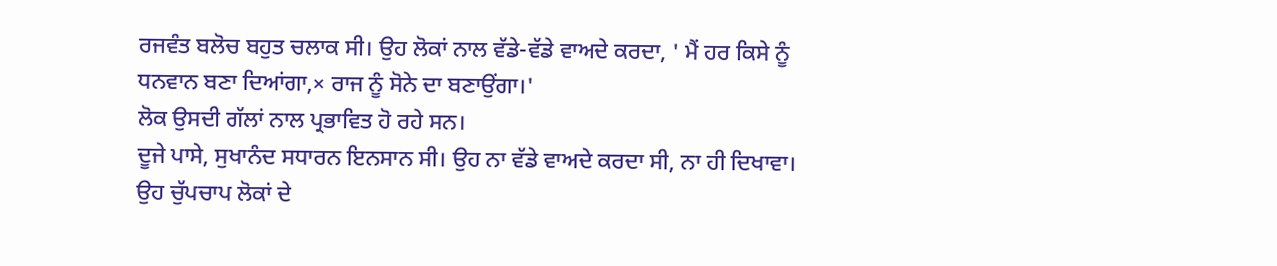ਰਜਵੰਤ ਬਲੋਚ ਬਹੁਤ ਚਲਾਕ ਸੀ। ਉਹ ਲੋਕਾਂ ਨਾਲ ਵੱਡੇ-ਵੱਡੇ ਵਾਅਦੇ ਕਰਦਾ, ' ਮੈਂ ਹਰ ਕਿਸੇ ਨੂੰ ਧਨਵਾਨ ਬਣਾ ਦਿਆਂਗਾ,× ਰਾਜ ਨੂੰ ਸੋਨੇ ਦਾ ਬਣਾਉਂਗਾ।'
ਲੋਕ ਉਸਦੀ ਗੱਲਾਂ ਨਾਲ ਪ੍ਰਭਾਵਿਤ ਹੋ ਰਹੇ ਸਨ।
ਦੂਜੇ ਪਾਸੇ, ਸੁਖਾਨੰਦ ਸਧਾਰਨ ਇਨਸਾਨ ਸੀ। ਉਹ ਨਾ ਵੱਡੇ ਵਾਅਦੇ ਕਰਦਾ ਸੀ, ਨਾ ਹੀ ਦਿਖਾਵਾ।
ਉਹ ਚੁੱਪਚਾਪ ਲੋਕਾਂ ਦੇ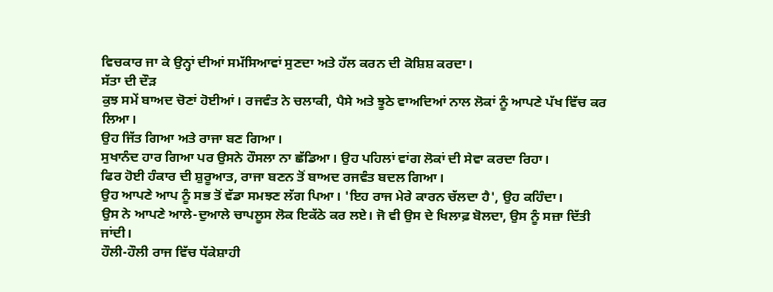ਵਿਚਕਾਰ ਜਾ ਕੇ ਉਨ੍ਹਾਂ ਦੀਆਂ ਸਮੱਸਿਆਵਾਂ ਸੁਣਦਾ ਅਤੇ ਹੱਲ ਕਰਨ ਦੀ ਕੋਸ਼ਿਸ਼ ਕਰਦਾ।
ਸੱਤਾ ਦੀ ਦੌੜ
ਕੁਝ ਸਮੇਂ ਬਾਅਦ ਚੋਣਾਂ ਹੋਈਆਂ। ਰਜਵੰਤ ਨੇ ਚਲਾਕੀ, ਪੈਸੇ ਅਤੇ ਝੂਠੇ ਵਾਅਦਿਆਂ ਨਾਲ ਲੋਕਾਂ ਨੂੰ ਆਪਣੇ ਪੱਖ ਵਿੱਚ ਕਰ ਲਿਆ।
ਉਹ ਜਿੱਤ ਗਿਆ ਅਤੇ ਰਾਜਾ ਬਣ ਗਿਆ।
ਸੁਖਾਨੰਦ ਹਾਰ ਗਿਆ ਪਰ ਉਸਨੇ ਹੌਸਲਾ ਨਾ ਛੱਡਿਆ। ਉਹ ਪਹਿਲਾਂ ਵਾਂਗ ਲੋਕਾਂ ਦੀ ਸੇਵਾ ਕਰਦਾ ਰਿਹਾ।
ਫਿਰ ਹੋਈ ਹੰਕਾਰ ਦੀ ਸ਼ੁਰੂਆਤ, ਰਾਜਾ ਬਣਨ ਤੋਂ ਬਾਅਦ ਰਜਵੰਤ ਬਦਲ ਗਿਆ।
ਉਹ ਆਪਣੇ ਆਪ ਨੂੰ ਸਭ ਤੋਂ ਵੱਡਾ ਸਮਝਣ ਲੱਗ ਪਿਆ। 'ਇਹ ਰਾਜ ਮੇਰੇ ਕਾਰਨ ਚੱਲਦਾ ਹੈ', ਉਹ ਕਹਿੰਦਾ।
ਉਸ ਨੇ ਆਪਣੇ ਆਲੇ-ਦੁਆਲੇ ਚਾਪਲੂਸ ਲੋਕ ਇਕੱਠੇ ਕਰ ਲਏ। ਜੋ ਵੀ ਉਸ ਦੇ ਖਿਲਾਫ਼ ਬੋਲਦਾ, ਉਸ ਨੂੰ ਸਜ਼ਾ ਦਿੱਤੀ ਜਾਂਦੀ।
ਹੌਲੀ-ਹੌਲੀ ਰਾਜ ਵਿੱਚ ਧੱਕੇਸ਼ਾਹੀ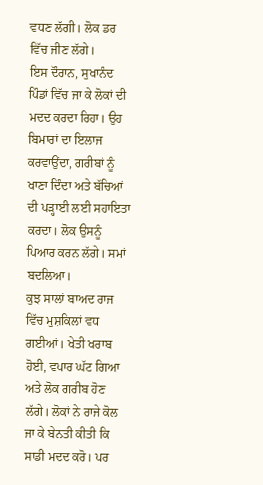ਵਧਣ ਲੱਗੀ। ਲੋਕ ਡਰ ਵਿੱਚ ਜੀਣ ਲੱਗੇ।
ਇਸ ਦੌਰਾਨ, ਸੁਖਾਨੰਦ ਪਿੰਡਾਂ ਵਿੱਚ ਜਾ ਕੇ ਲੋਕਾਂ ਦੀ ਮਦਦ ਕਰਦਾ ਰਿਹਾ। ਉਹ ਬਿਮਾਰਾਂ ਦਾ ਇਲਾਜ ਕਰਵਾਉਂਦਾ, ਗਰੀਬਾਂ ਨੂੰ ਖਾਣਾ ਦਿੰਦਾ ਅਤੇ ਬੱਚਿਆਂ ਦੀ ਪੜ੍ਹਾਈ ਲਈ ਸਹਾਇਤਾ ਕਰਦਾ। ਲੋਕ ਉਸਨੂੰ ਪਿਆਰ ਕਰਨ ਲੱਗੇ। ਸਮਾਂ ਬਦਲਿਆ।
ਕੁਝ ਸਾਲਾਂ ਬਾਅਦ ਰਾਜ ਵਿੱਚ ਮੁਸ਼ਕਿਲਾਂ ਵਧ ਗਈਆਂ। ਖੇਤੀ ਖਰਾਬ ਹੋਈ, ਵਪਾਰ ਘੱਟ ਗਿਆ ਅਤੇ ਲੋਕ ਗਰੀਬ ਹੋਣ ਲੱਗੇ। ਲੋਕਾਂ ਨੇ ਰਾਜੇ ਕੋਲ ਜਾ ਕੇ ਬੇਨਤੀ ਕੀਤੀ ਕਿ ਸਾਡੀ ਮਦਦ ਕਰੋ। ਪਰ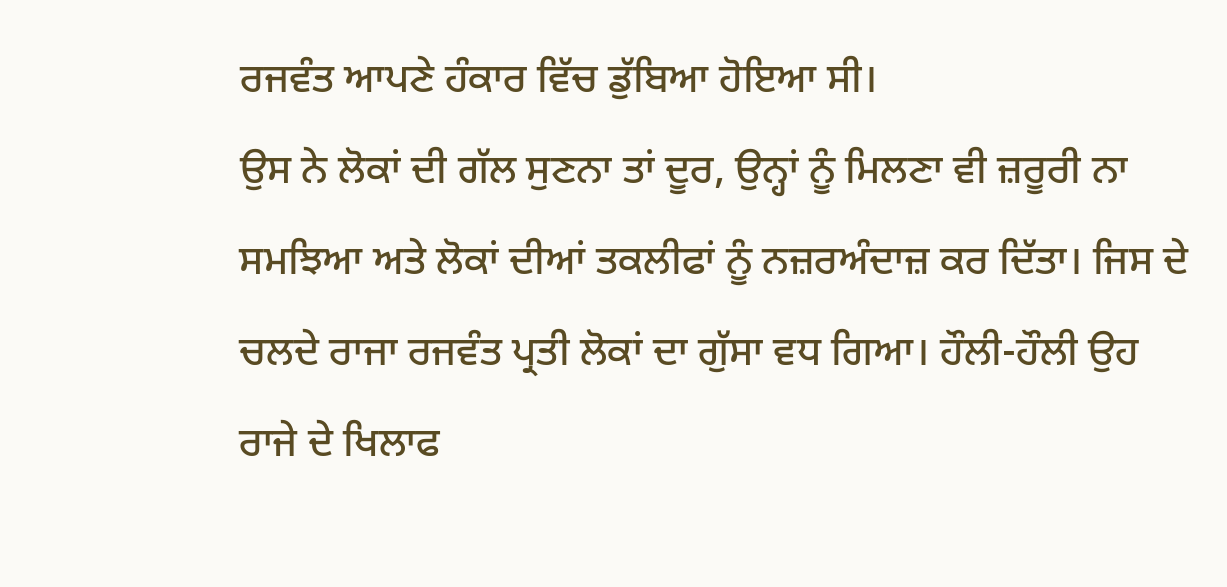ਰਜਵੰਤ ਆਪਣੇ ਹੰਕਾਰ ਵਿੱਚ ਡੁੱਬਿਆ ਹੋਇਆ ਸੀ।
ਉਸ ਨੇ ਲੋਕਾਂ ਦੀ ਗੱਲ ਸੁਣਨਾ ਤਾਂ ਦੂਰ, ਉਨ੍ਹਾਂ ਨੂੰ ਮਿਲਣਾ ਵੀ ਜ਼ਰੂਰੀ ਨਾ ਸਮਝਿਆ ਅਤੇ ਲੋਕਾਂ ਦੀਆਂ ਤਕਲੀਫਾਂ ਨੂੰ ਨਜ਼ਰਅੰਦਾਜ਼ ਕਰ ਦਿੱਤਾ। ਜਿਸ ਦੇ ਚਲਦੇ ਰਾਜਾ ਰਜਵੰਤ ਪ੍ਰਤੀ ਲੋਕਾਂ ਦਾ ਗੁੱਸਾ ਵਧ ਗਿਆ। ਹੌਲੀ-ਹੌਲੀ ਉਹ ਰਾਜੇ ਦੇ ਖਿਲਾਫ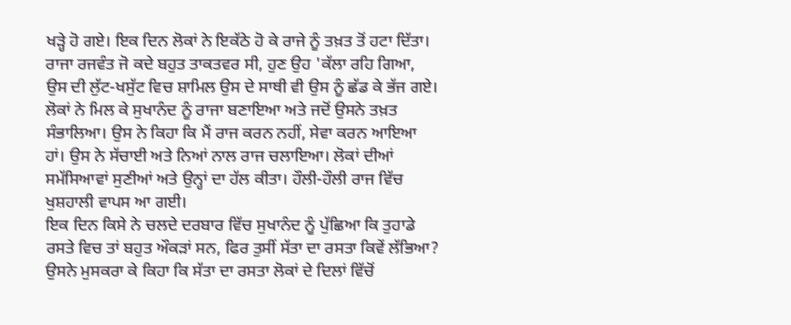ਖੜ੍ਹੇ ਹੋ ਗਏ। ਇਕ ਦਿਨ ਲੋਕਾਂ ਨੇ ਇਕੱਠੇ ਹੋ ਕੇ ਰਾਜੇ ਨੂੰ ਤਖ਼ਤ ਤੋਂ ਹਟਾ ਦਿੱਤਾ।
ਰਾਜਾ ਰਜਵੰਤ ਜੋ ਕਦੇ ਬਹੁਤ ਤਾਕਤਵਰ ਸੀ, ਹੁਣ ਉਹ 'ਕੱਲਾ ਰਹਿ ਗਿਆ, ਉਸ ਦੀ ਲੁੱਟ-ਖਸੁੱਟ ਵਿਚ ਸ਼ਾਮਿਲ ਉਸ ਦੇ ਸਾਥੀ ਵੀ ਉਸ ਨੂੰ ਛੱਡ ਕੇ ਭੱਜ ਗਏ।
ਲੋਕਾਂ ਨੇ ਮਿਲ ਕੇ ਸੁਖਾਨੰਦ ਨੂੰ ਰਾਜਾ ਬਣਾਇਆ ਅਤੇ ਜਦੋਂ ਉਸਨੇ ਤਖ਼ਤ ਸੰਭਾਲਿਆ। ਉਸ ਨੇ ਕਿਹਾ ਕਿ ਮੈਂ ਰਾਜ ਕਰਨ ਨਹੀਂ, ਸੇਵਾ ਕਰਨ ਆਇਆ ਹਾਂ। ਉਸ ਨੇ ਸੱਚਾਈ ਅਤੇ ਨਿਆਂ ਨਾਲ ਰਾਜ ਚਲਾਇਆ। ਲੋਕਾਂ ਦੀਆਂ ਸਮੱਸਿਆਵਾਂ ਸੁਣੀਆਂ ਅਤੇ ਉਨ੍ਹਾਂ ਦਾ ਹੱਲ ਕੀਤਾ। ਹੌਲੀ-ਹੌਲੀ ਰਾਜ ਵਿੱਚ ਖੁਸ਼ਹਾਲੀ ਵਾਪਸ ਆ ਗਈ।
ਇਕ ਦਿਨ ਕਿਸੇ ਨੇ ਚਲਦੇ ਦਰਬਾਰ ਵਿੱਚ ਸੁਖਾਨੰਦ ਨੂੰ ਪੁੱਛਿਆ ਕਿ ਤੁਹਾਡੇ ਰਸਤੇ ਵਿਚ ਤਾਂ ਬਹੁਤ ਔਕੜਾਂ ਸਨ, ਫਿਰ ਤੁਸੀਂ ਸੱਤਾ ਦਾ ਰਸਤਾ ਕਿਵੇਂ ਲੱਭਿਆ?
ਉਸਨੇ ਮੁਸਕਰਾ ਕੇ ਕਿਹਾ ਕਿ ਸੱਤਾ ਦਾ ਰਸਤਾ ਲੋਕਾਂ ਦੇ ਦਿਲਾਂ ਵਿੱਚੋਂ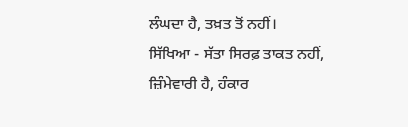ਲੰਘਦਾ ਹੈ, ਤਖ਼ਤ ਤੋਂ ਨਹੀਂ।
ਸਿੱਖਿਆ - ਸੱਤਾ ਸਿਰਫ਼ ਤਾਕਤ ਨਹੀਂ, ਜ਼ਿੰਮੇਵਾਰੀ ਹੈ, ਹੰਕਾਰ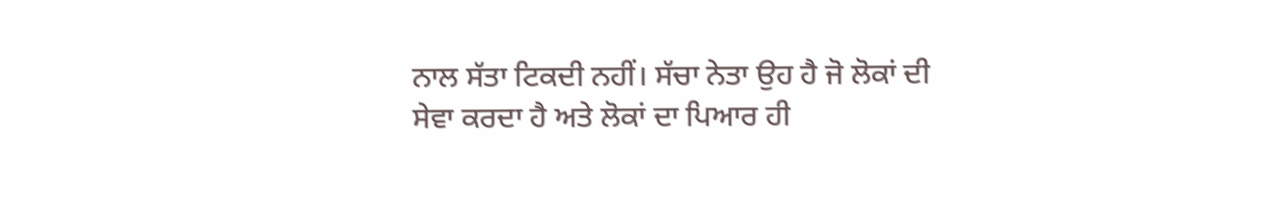ਨਾਲ ਸੱਤਾ ਟਿਕਦੀ ਨਹੀਂ। ਸੱਚਾ ਨੇਤਾ ਉਹ ਹੈ ਜੋ ਲੋਕਾਂ ਦੀ ਸੇਵਾ ਕਰਦਾ ਹੈ ਅਤੇ ਲੋਕਾਂ ਦਾ ਪਿਆਰ ਹੀ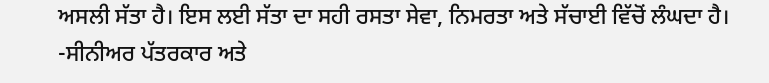ਅਸਲੀ ਸੱਤਾ ਹੈ। ਇਸ ਲਈ ਸੱਤਾ ਦਾ ਸਹੀ ਰਸਤਾ ਸੇਵਾ, ਨਿਮਰਤਾ ਅਤੇ ਸੱਚਾਈ ਵਿੱਚੋਂ ਲੰਘਦਾ ਹੈ।
-ਸੀਨੀਅਰ ਪੱਤਰਕਾਰ ਅਤੇ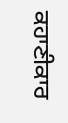ਕਹਾਣੀਕਾਰ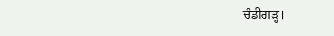ਚੰਡੀਗੜ੍ਹ।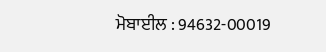ਮੋਬਾਈਲ : 94632-00019